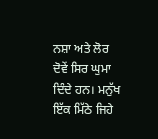ਨਸ਼ਾ ਅਤੇ ਲੋਰ ਦੋਵੇਂ ਸਿਰ ਘੁਮਾ ਦਿੰਦੇ ਹਨ। ਮਨੁੱਖ ਇੱਕ ਮਿੱਠੇ ਜਿਹੇ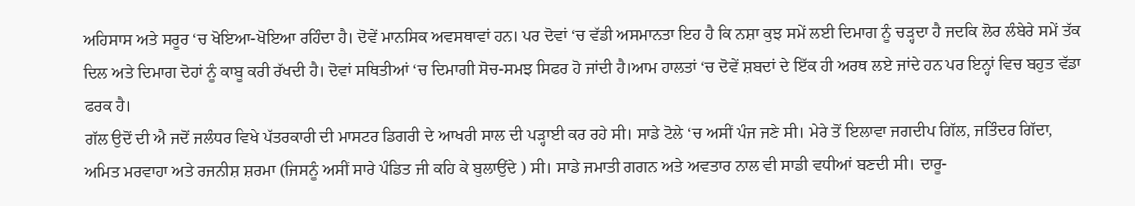ਅਹਿਸਾਸ ਅਤੇ ਸਰੂਰ ‘ਚ ਖੋਇਆ-ਖੋਇਆ ਰਹਿੰਦਾ ਹੈ। ਦੋਵੇਂ ਮਾਨਸਿਕ ਅਵਸਥਾਵਾਂ ਹਨ। ਪਰ ਦੋਵਾਂ ‘ਚ ਵੱਡੀ ਅਸਮਾਨਤਾ ਇਹ ਹੈ ਕਿ ਨਸ਼ਾ ਕੁਝ ਸਮੇਂ ਲਈ ਦਿਮਾਗ ਨੂੰ ਚੜ੍ਹਦਾ ਹੈ ਜਦਕਿ ਲੋਰ ਲੰਬੇਰੇ ਸਮੇਂ ਤੱਕ ਦਿਲ ਅਤੇ ਦਿਮਾਗ ਦੋਹਾਂ ਨੂੰ ਕਾਬੂ ਕਰੀ ਰੱਖਦੀ ਹੈ। ਦੋਵਾਂ ਸਥਿਤੀਆਂ ‘ਚ ਦਿਮਾਗੀ ਸੋਚ-ਸਮਝ ਸਿਫਰ ਹੋ ਜਾਂਦੀ ਹੈ।ਆਮ ਹਾਲਤਾਂ ‘ਚ ਦੋਵੇਂ ਸ਼ਬਦਾਂ ਦੇ ਇੱਕ ਹੀ ਅਰਥ ਲਏ ਜਾਂਦੇ ਹਨ ਪਰ ਇਨ੍ਹਾਂ ਵਿਚ ਬਹੁਤ ਵੱਡਾ ਫਰਕ ਹੈ।
ਗੱਲ ਉਦੋਂ ਦੀ ਐ ਜਦੋਂ ਜਲੰਧਰ ਵਿਖੇ ਪੱਤਰਕਾਰੀ ਦੀ ਮਾਸਟਰ ਡਿਗਰੀ ਦੇ ਆਖਰੀ ਸਾਲ ਦੀ ਪੜ੍ਹਾਈ ਕਰ ਰਹੇ ਸੀ। ਸਾਡੇ ਟੋਲੇ ‘ਚ ਅਸੀਂ ਪੰਜ ਜਣੇ ਸੀ। ਮੇਰੇ ਤੋਂ ਇਲਾਵਾ ਜਗਦੀਪ ਗਿੱਲ, ਜਤਿੰਦਰ ਗਿੱਦਾ, ਅਮਿਤ ਮਰਵਾਹਾ ਅਤੇ ਰਜਨੀਸ਼ ਸ਼ਰਮਾ (ਜਿਸਨੂੰ ਅਸੀਂ ਸਾਰੇ ਪੰਡਿਤ ਜੀ ਕਹਿ ਕੇ ਬੁਲਾਉਂਦੇ ) ਸੀ। ਸਾਡੇ ਜਮਾਤੀ ਗਗਨ ਅਤੇ ਅਵਤਾਰ ਨਾਲ ਵੀ ਸਾਡੀ ਵਧੀਆਂ ਬਣਦੀ ਸੀ। ਦਾਰੂ-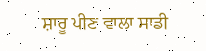ਸ਼ਾਰੂ ਪੀਣ ਵਾਲਾ ਸਾਡੀ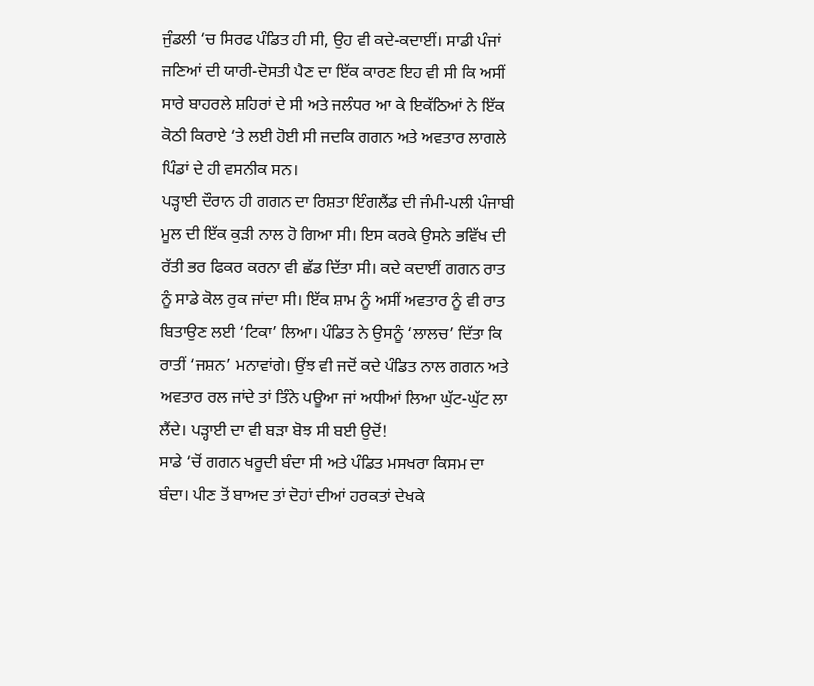ਜੁੰਡਲੀ ‘ਚ ਸਿਰਫ ਪੰਡਿਤ ਹੀ ਸੀ, ਉਹ ਵੀ ਕਦੇ-ਕਦਾਈਂ। ਸਾਡੀ ਪੰਜਾਂ ਜਣਿਆਂ ਦੀ ਯਾਰੀ-ਦੋਸਤੀ ਪੈਣ ਦਾ ਇੱਕ ਕਾਰਣ ਇਹ ਵੀ ਸੀ ਕਿ ਅਸੀਂ ਸਾਰੇ ਬਾਹਰਲੇ ਸ਼ਹਿਰਾਂ ਦੇ ਸੀ ਅਤੇ ਜਲੰਧਰ ਆ ਕੇ ਇਕੱਠਿਆਂ ਨੇ ਇੱਕ ਕੋਠੀ ਕਿਰਾਏ ‘ਤੇ ਲਈ ਹੋਈ ਸੀ ਜਦਕਿ ਗਗਨ ਅਤੇ ਅਵਤਾਰ ਲਾਗਲੇ ਪਿੰਡਾਂ ਦੇ ਹੀ ਵਸਨੀਕ ਸਨ।
ਪੜ੍ਹਾਈ ਦੌਰਾਨ ਹੀ ਗਗਨ ਦਾ ਰਿਸ਼ਤਾ ਇੰਗਲੈਂਡ ਦੀ ਜੰਮੀ-ਪਲੀ ਪੰਜਾਬੀ ਮੂਲ ਦੀ ਇੱਕ ਕੁੜੀ ਨਾਲ ਹੋ ਗਿਆ ਸੀ। ਇਸ ਕਰਕੇ ਉਸਨੇ ਭਵਿੱਖ ਦੀ ਰੱਤੀ ਭਰ ਫਿਕਰ ਕਰਨਾ ਵੀ ਛੱਡ ਦਿੱਤਾ ਸੀ। ਕਦੇ ਕਦਾਈਂ ਗਗਨ ਰਾਤ ਨੂੰ ਸਾਡੇ ਕੋਲ ਰੁਕ ਜਾਂਦਾ ਸੀ। ਇੱਕ ਸ਼ਾਮ ਨੂੰ ਅਸੀਂ ਅਵਤਾਰ ਨੂੰ ਵੀ ਰਾਤ ਬਿਤਾਉਣ ਲਈ ‘ਟਿਕਾ’ ਲਿਆ। ਪੰਡਿਤ ਨੇ ਉਸਨੂੰ ‘ਲਾਲਚ’ ਦਿੱਤਾ ਕਿ ਰਾਤੀਂ ‘ਜਸ਼ਨ’ ਮਨਾਵਾਂਗੇ। ਉਂਝ ਵੀ ਜਦੋਂ ਕਦੇ ਪੰਡਿਤ ਨਾਲ ਗਗਨ ਅਤੇ ਅਵਤਾਰ ਰਲ ਜਾਂਦੇ ਤਾਂ ਤਿੰਨੇ ਪਊਆ ਜਾਂ ਅਧੀਆਂ ਲਿਆ ਘੁੱਟ-ਘੁੱਟ ਲਾ ਲੈਂਦੇ। ਪੜ੍ਹਾਈ ਦਾ ਵੀ ਬੜਾ ਬੋਝ ਸੀ ਬਈ ਉਦੋਂ!
ਸਾਡੇ ‘ਚੋਂ ਗਗਨ ਖਰੂਦੀ ਬੰਦਾ ਸੀ ਅਤੇ ਪੰਡਿਤ ਮਸਖਰਾ ਕਿਸਮ ਦਾ ਬੰਦਾ। ਪੀਣ ਤੋਂ ਬਾਅਦ ਤਾਂ ਦੋਹਾਂ ਦੀਆਂ ਹਰਕਤਾਂ ਦੇਖਕੇ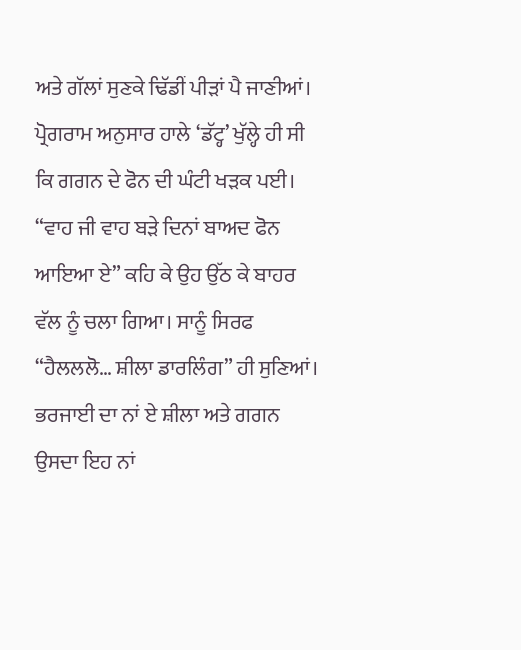ਅਤੇ ਗੱਲਾਂ ਸੁਣਕੇ ਢਿੱਡੀਂ ਪੀੜਾਂ ਪੈ ਜਾਣੀਆਂ। ਪ੍ਰੋਗਰਾਮ ਅਨੁਸਾਰ ਹਾਲੇ ‘ਡੱਟ੍ਹ’ ਖੁੱਲ੍ਹੇ ਹੀ ਸੀ ਕਿ ਗਗਨ ਦੇ ਫੋਨ ਦੀ ਘੰਟੀ ਖੜਕ ਪਈ। “ਵਾਹ ਜੀ ਵਾਹ ਬੜੇ ਦਿਨਾਂ ਬਾਅਦ ਫੋਨ ਆਇਆ ਏ” ਕਹਿ ਕੇ ਉਹ ਉੱਠ ਕੇ ਬਾਹਰ ਵੱਲ ਨੂੰ ਚਲਾ ਗਿਆ। ਸਾਨੂੰ ਸਿਰਫ “ਹੈਲਲਲੋ… ਸ਼ੀਲਾ ਡਾਰਲਿੰਗ” ਹੀ ਸੁਣਿਆਂ। ਭਰਜਾਈ ਦਾ ਨਾਂ ਏ ਸ਼ੀਲਾ ਅਤੇ ਗਗਨ ਉਸਦਾ ਇਹ ਨਾਂ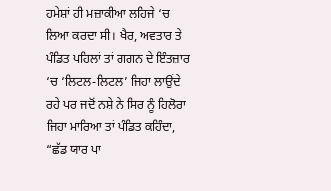ਹਮੇਸ਼ਾਂ ਹੀ ਮਜ਼ਾਕੀਆ ਲਹਿਜੇ ‘ਚ ਲਿਆ ਕਰਦਾ ਸੀ। ਖੈਰ, ਅਵਤਾਰ ਤੇ ਪੰਡਿਤ ਪਹਿਲਾਂ ਤਾਂ ਗਗਨ ਦੇ ਇੰਤਜ਼ਾਰ ‘ਚ ‘ਲਿਟਲ-ਲਿਟਲ’ ਜਿਹਾ ਲਾਉਂਦੇ ਰਹੇ ਪਰ ਜਦੋਂ ਨਸ਼ੇ ਨੇ ਸਿਰ ਨੂੰ ਹਿਲੋਰਾ ਜਿਹਾ ਮਾਰਿਆ ਤਾਂ ਪੰਡਿਤ ਕਹਿੰਦਾ, “ਛੱਡ ਯਾਰ ਪਾ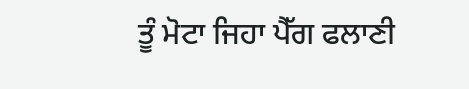ਤੂੰ ਮੋਟਾ ਜਿਹਾ ਪੈੱਗ ਫਲਾਣੀ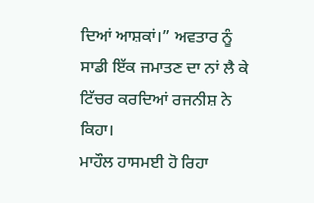ਦਿਆਂ ਆਸ਼ਕਾਂ।” ਅਵਤਾਰ ਨੂੰ ਸਾਡੀ ਇੱਕ ਜਮਾਤਣ ਦਾ ਨਾਂ ਲੈ ਕੇ ਟਿੱਚਰ ਕਰਦਿਆਂ ਰਜਨੀਸ਼ ਨੇ ਕਿਹਾ।
ਮਾਹੌਲ ਹਾਸਮਈ ਹੋ ਰਿਹਾ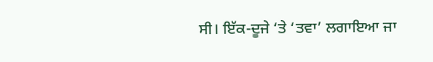ਸੀ। ਇੱਕ-ਦੂਜੇ ‘ਤੇ ‘ਤਵਾ’ ਲਗਾਇਆ ਜਾ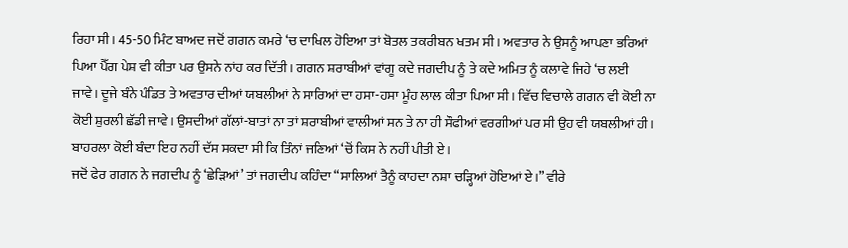ਰਿਹਾ ਸੀ। 45-50 ਮਿੰਟ ਬਾਅਦ ਜਦੋਂ ਗਗਨ ਕਮਰੇ ‘ਚ ਦਾਖਿਲ ਹੋਇਆ ਤਾਂ ਬੋਤਲ ਤਕਰੀਬਨ ਖਤਮ ਸੀ। ਅਵਤਾਰ ਨੇ ਉਸਨੂੰ ਆਪਣਾ ਭਰਿਆਂ ਪਿਆ ਪੈੱਗ ਪੇਸ਼ ਵੀ ਕੀਤਾ ਪਰ ਉਸਨੇ ਨਾਂਹ ਕਰ ਦਿੱਤੀ। ਗਗਨ ਸ਼ਰਾਬੀਆਂ ਵਾਂਗੂ ਕਦੇ ਜਗਦੀਪ ਨੂੰ ਤੇ ਕਦੇ ਅਮਿਤ ਨੂੰ ਕਲਾਵੇ ਜਿਹੇ ‘ਚ ਲਈ ਜਾਵੇ। ਦੂਜੇ ਬੰਨੇ ਪੰਡਿਤ ਤੇ ਅਵਤਾਰ ਦੀਆਂ ਯਬਲੀਆਂ ਨੇ ਸਾਰਿਆਂ ਦਾ ਹਸਾ-ਹਸਾ ਮੂੰਹ ਲਾਲ ਕੀਤਾ ਪਿਆ ਸੀ। ਵਿੱਚ ਵਿਚਾਲੇ ਗਗਨ ਵੀ ਕੋਈ ਨਾ ਕੋਈ ਸ਼ੁਰਲੀ ਛੱਡੀ ਜਾਵੇ। ਉਸਦੀਆਂ ਗੱਲਾਂ-ਬਾਤਾਂ ਨਾ ਤਾਂ ਸ਼ਰਾਬੀਆਂ ਵਾਲੀਆਂ ਸਨ ਤੇ ਨਾ ਹੀ ਸੌਫੀਆਂ ਵਰਗੀਆਂ ਪਰ ਸੀ ਉਹ ਵੀ ਯਬਲੀਆਂ ਹੀ। ਬਾਹਰਲਾ ਕੋਈ ਬੰਦਾ ਇਹ ਨਹੀਂ ਦੱਸ ਸਕਦਾ ਸੀ ਕਿ ਤਿੰਨਾਂ ਜਣਿਆਂ ‘ਚੋਂ ਕਿਸ ਨੇ ਨਹੀਂ ਪੀਤੀ ਏ।
ਜਦੋਂ ਫੇਰ ਗਗਨ ਨੇ ਜਗਦੀਪ ਨੂੰ ‘ਛੇੜਿਆਂ’ ਤਾਂ ਜਗਦੀਪ ਕਹਿੰਦਾ “ਸਾਲਿਆਂ ਤੈਨੂੰ ਕਾਹਦਾ ਨਸ਼ਾ ਚੜ੍ਹਿਆਂ ਹੋਇਆਂ ਏ।” ਵੀਰੇ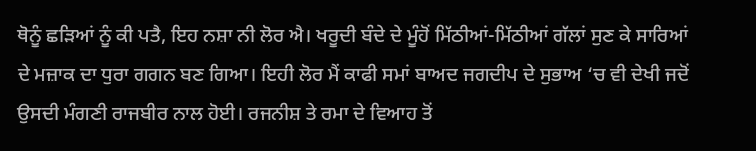ਥੋਨੂੰ ਛੜਿਆਂ ਨੂੰ ਕੀ ਪਤੈ, ਇਹ ਨਸ਼ਾ ਨੀ ਲੋਰ ਐ। ਖਰੂਦੀ ਬੰਦੇ ਦੇ ਮੂੰਹੋਂ ਮਿੱਠੀਆਂ-ਮਿੱਠੀਆਂ ਗੱਲਾਂ ਸੁਣ ਕੇ ਸਾਰਿਆਂ ਦੇ ਮਜ਼ਾਕ ਦਾ ਧੁਰਾ ਗਗਨ ਬਣ ਗਿਆ। ਇਹੀ ਲੋਰ ਮੈਂ ਕਾਫੀ ਸਮਾਂ ਬਾਅਦ ਜਗਦੀਪ ਦੇ ਸੁਭਾਅ ‘ਚ ਵੀ ਦੇਖੀ ਜਦੋਂ ਉਸਦੀ ਮੰਗਣੀ ਰਾਜਬੀਰ ਨਾਲ ਹੋਈ। ਰਜਨੀਸ਼ ਤੇ ਰਮਾ ਦੇ ਵਿਆਹ ਤੋਂ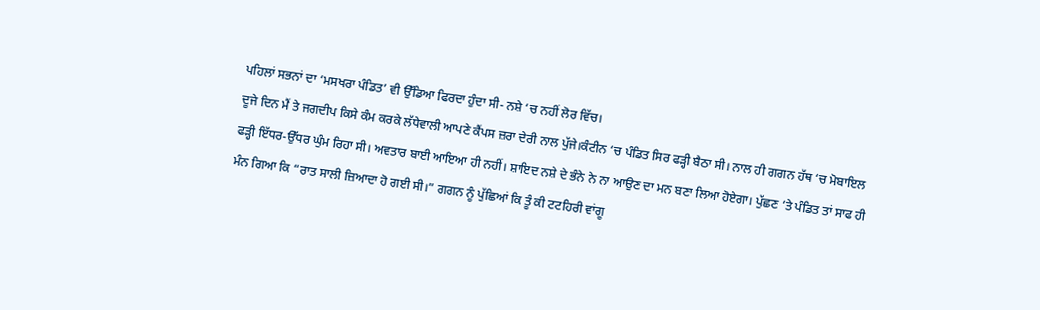ਪਹਿਲਾਂ ਸਭਨਾਂ ਦਾ ‘ਮਸਖਰਾ ਪੰਡਿਤ’ ਵੀ ਉੱਡਿਆ ਫਿਰਦਾ ਹੁੰਦਾ ਸੀ- ਨਸ਼ੇ ‘ਚ ਨਹੀਂ ਲੋਰ ਵਿੱਚ।
ਦੂਜੇ ਦਿਨ ਮੈਂ ਤੇ ਜਗਦੀਪ ਕਿਸੇ ਕੰਮ ਕਰਕੇ ਲੱਧੇਵਾਲੀ ਆਪਣੇ ਕੈਂਪਸ ਜ਼ਰਾ ਦੇਰੀ ਨਾਲ ਪੁੱਜੇ।ਕੰਟੀਨ ‘ਚ ਪੰਡਿਤ ਸਿਰ ਫੜ੍ਹੀ ਬੈਠਾ ਸੀ। ਨਾਲ ਹੀ ਗਗਨ ਹੱਥ ‘ਚ ਮੋਬਾਇਲ ਫੜ੍ਹੀ ਇੱਧਰ-ਉੱਧਰ ਘੁੰਮ ਰਿਹਾ ਸੀ। ਅਵਤਾਰ ਬਾਈ ਆਇਆ ਹੀ ਨਹੀਂ। ਸ਼ਾਇਦ ਨਸ਼ੇ ਦੇ ਭੰਨੇ ਨੇ ਨਾ ਆਉਣ ਦਾ ਮਨ ਬਣਾ ਲਿਆ ਹੋਏਗਾ। ਪੁੱਛਣ ‘ਤੇ ਪੰਡਿਤ ਤਾਂ ਸਾਫ ਹੀ ਮੰਨ ਗਿਆ ਕਿ “ਰਾਤ ਸਾਲੀ ਜ਼ਿਆਦਾ ਹੋ ਗਈ ਸੀ।” ਗਗਨ ਨੂੰ ਪੁੱਛਿਆਂ ਕਿ ਤੂੰ ਕੀ ਟਟਹਿਰੀ ਵਾਂਗੂ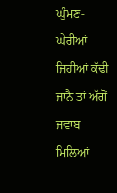ਘੁੰਮਣ-ਘੇਰੀਆਂ ਜਿਹੀਆਂ ਕੱਢੀ ਜਾਨੈ ਤਾਂ ਅੱਗੋਂ ਜਵਾਬ ਮਿਲਿਆਂ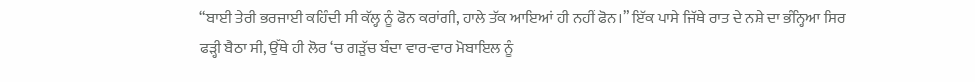“ਬਾਈ ਤੇਰੀ ਭਰਜਾਈ ਕਹਿੰਦੀ ਸੀ ਕੱਲ੍ਹ ਨੂੰ ਫੋਨ ਕਰਾਂਗੀ, ਹਾਲੇ ਤੱਕ ਆਇਆਂ ਹੀ ਨਹੀਂ ਫੋਨ।” ਇੱਕ ਪਾਸੇ ਜਿੱਥੇ ਰਾਤ ਦੇ ਨਸ਼ੇ ਦਾ ਭੰਨ੍ਹਿਆ ਸਿਰ ਫੜ੍ਹੀ ਬੈਠਾ ਸੀ, ਉੱਥੇ ਹੀ ਲੋਰ ‘ਚ ਗੜੁੱਚ ਬੰਦਾ ਵਾਰ-ਵਾਰ ਮੋਬਾਇਲ ਨੂੰ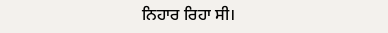ਨਿਹਾਰ ਰਿਹਾ ਸੀ।